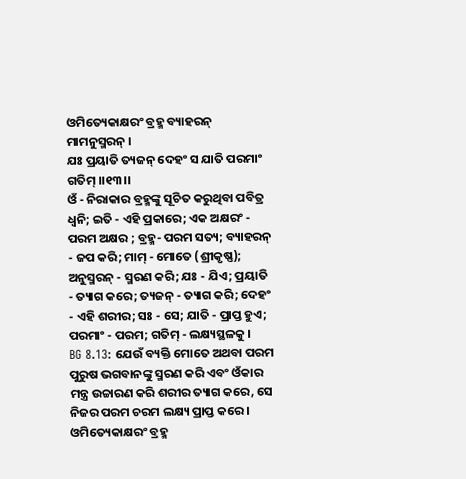ଓମିତ୍ୟେକାକ୍ଷରଂ ବ୍ରହ୍ମ ବ୍ୟାହରନ୍ ମାମନୁସ୍ମରନ୍ ।
ଯଃ ପ୍ରୟାତି ତ୍ୟଜନ୍ ଦେହଂ ସ ଯାତି ପରମାଂ ଗତିମ୍ ।।୧୩।।
ଓଁ - ନିରାକାର ବ୍ରହ୍ମଙ୍କୁ ସୂଚିତ କରୁଥିବା ପବିତ୍ର ଧ୍ୱନି; ଇତି - ଏହି ପ୍ରକାରେ; ଏକ ଅକ୍ଷରଂ - ପରମ ଅକ୍ଷର ; ବ୍ରହ୍ମ- ପରମ ସତ୍ୟ; ବ୍ୟାହରନ୍ - ଜପ କରି; ମାମ୍ - ମୋତେ (ଶ୍ରୀକୃଷ୍ଣ); ଅନୁସ୍ମରନ୍ - ସ୍ମରଣ କରି; ଯଃ - ଯିଏ; ପ୍ରୟାତି - ତ୍ୟାଗ କରେ; ତ୍ୟଜନ୍ - ତ୍ୟାଗ କରି; ଦେହଂ - ଏହି ଶରୀର; ସଃ - ସେ; ଯାତି - ପ୍ରାପ୍ତ ହୁଏ; ପରମାଂ - ପରମ; ଗତିମ୍ - ଲକ୍ଷ୍ୟସ୍ଥଳକୁ ।
BG 8.13: ଯେଉଁ ବ୍ୟକ୍ତି ମୋତେ ଅଥବା ପରମ ପୁରୁଷ ଭଗବାନଙ୍କୁ ସ୍ମରଣ କରି ଏବଂ ଓଁକାର ମନ୍ତ୍ର ଉଚ୍ଚାରଣ କରି ଶରୀର ତ୍ୟାଗ କରେ, ସେ ନିଜର ପରମ ଚରମ ଲକ୍ଷ୍ୟ ପ୍ରାପ୍ତ କରେ ।
ଓମିତ୍ୟେକାକ୍ଷରଂ ବ୍ରହ୍ମ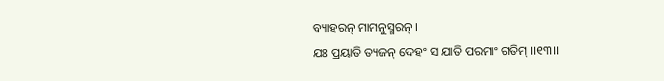ବ୍ୟାହରନ୍ ମାମନୁସ୍ମରନ୍ ।
ଯଃ ପ୍ରୟାତି ତ୍ୟଜନ୍ ଦେହଂ ସ ଯାତି ପରମାଂ ଗତିମ୍ ।।୧୩।।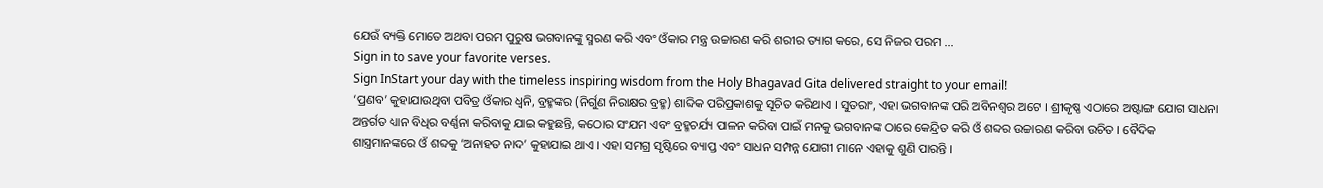ଯେଉଁ ବ୍ୟକ୍ତି ମୋତେ ଅଥବା ପରମ ପୁରୁଷ ଭଗବାନଙ୍କୁ ସ୍ମରଣ କରି ଏବଂ ଓଁକାର ମନ୍ତ୍ର ଉଚ୍ଚାରଣ କରି ଶରୀର ତ୍ୟାଗ କରେ, ସେ ନିଜର ପରମ …
Sign in to save your favorite verses.
Sign InStart your day with the timeless inspiring wisdom from the Holy Bhagavad Gita delivered straight to your email!
‘ପ୍ରଣବ’ କୁହାଯାଉଥିବା ପବିତ୍ର ଓଁକାର ଧ୍ୱନି, ବ୍ରହ୍ମଙ୍କର (ନିର୍ଗୁଣ ନିରାକ୍ଷର ବ୍ରହ୍ମ) ଶାବ୍ଦିକ ପରିପ୍ରକାଶକୁ ସୂଚିତ କରିଥାଏ । ସୁତରାଂ, ଏହା ଭଗବାନଙ୍କ ପରି ଅବିନଶ୍ୱର ଅଟେ । ଶ୍ରୀକୃଷ୍ଣ ଏଠାରେ ଅଷ୍ଟାଙ୍ଗ ଯୋଗ ସାଧନା ଅନ୍ତର୍ଗତ ଧ୍ୟାନ ବିଧିର ବର୍ଣ୍ଣନା କରିବାକୁ ଯାଇ କହୁଛନ୍ତି, କଠୋର ସଂଯମ ଏବଂ ବ୍ରହ୍ମଚର୍ଯ୍ୟ ପାଳନ କରିବା ପାଇଁ ମନକୁ ଭଗବାନଙ୍କ ଠାରେ କେନ୍ଦ୍ରିତ କରି ଓଁ ଶବ୍ଦର ଉଚ୍ଚାରଣ କରିବା ଉଚିତ । ବୈଦିକ ଶାସ୍ତ୍ରମାନଙ୍କରେ ଓଁ ଶବ୍ଦକୁ ‘ଅନାହତ ନାଦ’ କୁହାଯାଇ ଥାଏ । ଏହା ସମଗ୍ର ସୃଷ୍ଟିରେ ବ୍ୟାପ୍ତ ଏବଂ ସାଧନ ସମ୍ପନ୍ନ ଯୋଗୀ ମାନେ ଏହାକୁ ଶୁଣି ପାରନ୍ତି ।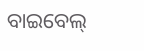ବାଇବେଲ୍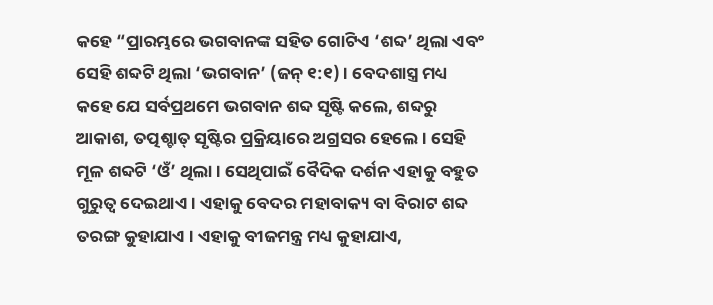କହେ “ପ୍ରାରମ୍ଭରେ ଭଗବାନଙ୍କ ସହିତ ଗୋଟିଏ ‘ଶବ୍ଦ’ ଥିଲା ଏବଂ ସେହି ଶବ୍ଦଟି ଥିଲା ‘ଭଗବାନ’ (ଜନ୍ ୧:୧) । ବେଦଶାସ୍ତ୍ର ମଧ୍ୟ କହେ ଯେ ସର୍ବପ୍ରଥମେ ଭଗବାନ ଶବ୍ଦ ସୃଷ୍ଟି କଲେ, ଶବ୍ଦରୁ ଆକାଶ, ତତ୍ପଶ୍ଚାତ୍ ସୃଷ୍ଟିର ପ୍ରକ୍ରିୟାରେ ଅଗ୍ରସର ହେଲେ । ସେହି ମୂଳ ଶବ୍ଦଟି ‘ଓଁ’ ଥିଲା । ସେଥିପାଇଁ ବୈଦିକ ଦର୍ଶନ ଏହାକୁ ବହୁତ ଗୁରୁତ୍ୱ ଦେଇଥାଏ । ଏହାକୁ ବେଦର ମହାବାକ୍ୟ ବା ବିରାଟ ଶବ୍ଦ ତରଙ୍ଗ କୁହାଯାଏ । ଏହାକୁ ବୀଜମନ୍ତ୍ର ମଧ୍ୟ କୁହାଯାଏ,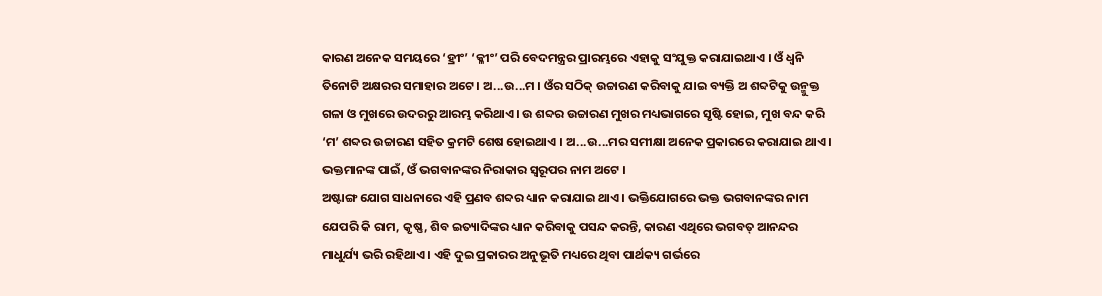କାରଣ ଅନେକ ସମୟରେ ‘ହ୍ରୀଂ’ ‘କ୍ଳୀଂ’ ପରି ବେଦମନ୍ତ୍ରର ପ୍ରାରମ୍ଭରେ ଏହାକୁ ସଂଯୁକ୍ତ କରାଯାଇଥାଏ । ଓଁ ଧ୍ୱନି ତିନୋଟି ଅକ୍ଷରର ସମାହାର ଅଟେ । ଅ...ଉ...ମ । ଓଁର ସଠିକ୍ ଉଚ୍ଚାରଣ କରିବାକୁ ଯାଇ ବ୍ୟକ୍ତି ଅ ଶବ୍ଦଟିକୁ ଉନ୍ମୁକ୍ତ ଗଳା ଓ ମୁଖରେ ଉଦରରୁ ଆରମ୍ଭ କରିଥାଏ । ଉ ଶବ୍ଦର ଉଚ୍ଚାରଣ ମୁଖର ମଧ୍ୟଭାଗରେ ସୃଷ୍ଟି ହୋଇ, ମୁଖ ବନ୍ଦ କରି ‘ମ’ ଶବ୍ଦର ଉଚ୍ଚାରଣ ସହିତ କ୍ରମଟି ଶେଷ ହୋଇଥାଏ । ଅ...ଉ...ମର ସମୀକ୍ଷା ଅନେକ ପ୍ରକାରରେ କରାଯାଇ ଥାଏ । ଭକ୍ତମାନଙ୍କ ପାଇଁ, ଓଁ ଭଗବାନଙ୍କର ନିରାକାର ସ୍ୱରୂପର ନାମ ଅଟେ ।
ଅଷ୍ଟାଙ୍ଗ ଯୋଗ ସାଧନାରେ ଏହି ପ୍ରଣବ ଶବ୍ଦର ଧ୍ୟାନ କରାଯାଇ ଥାଏ । ଭକ୍ତିଯୋଗରେ ଭକ୍ତ ଭଗବାନଙ୍କର ନାମ ଯେପରି କି ରାମ, କୃଷ୍ଣ, ଶିବ ଇତ୍ୟାଦିଙ୍କର ଧ୍ୟାନ କରିବାକୁ ପସନ୍ଦ କରନ୍ତି, କାରଣ ଏଥିରେ ଭଗବତ୍ ଆନନ୍ଦର ମାଧୁର୍ଯ୍ୟ ଭରି ରହିଥାଏ । ଏହି ଦୁଇ ପ୍ରକାରର ଅନୁଭୂତି ମଧ୍ୟରେ ଥିବା ପାର୍ଥକ୍ୟ ଗର୍ଭରେ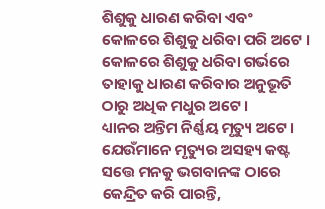ଶିଶୁକୁ ଧାରଣ କରିବା ଏବଂ କୋଳରେ ଶିଶୁକୁ ଧରିବା ପରି ଅଟେ । କୋଳରେ ଶିଶୁକୁ ଧରିବା ଗର୍ଭରେ ତାହାକୁ ଧାରଣ କରିବାର ଅନୁଭୂତି ଠାରୁ ଅଧିକ ମଧୁର ଅଟେ ।
ଧ୍ୟାନର ଅନ୍ତିମ ନିର୍ଣ୍ଣୟ ମୃତ୍ୟୁ ଅଟେ । ଯେଉଁମାନେ ମୃତ୍ୟୁର ଅସହ୍ୟ କଷ୍ଟ ସତ୍ତେ ମନକୁ ଭଗବାନଙ୍କ ଠାରେ କେନ୍ଦ୍ରିତ କରି ପାରନ୍ତି,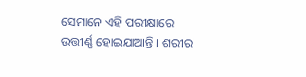ସେମାନେ ଏହି ପରୀକ୍ଷାରେ ଉତ୍ତୀର୍ଣ୍ଣ ହୋଇଯାଆନ୍ତି । ଶରୀର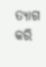ତ୍ୟାଗ କରି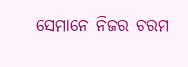ସେମାନେ ନିଜର ଚରମ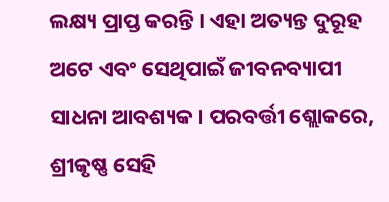ଲକ୍ଷ୍ୟ ପ୍ରାପ୍ତ କରନ୍ତି । ଏହା ଅତ୍ୟନ୍ତ ଦୁରୂହ ଅଟେ ଏବଂ ସେଥିପାଇଁ ଜୀବନବ୍ୟାପୀ ସାଧନା ଆବଶ୍ୟକ । ପରବର୍ତ୍ତୀ ଶ୍ଲୋକରେ, ଶ୍ରୀକୃଷ୍ଣ ସେହି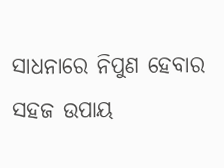ସାଧନାରେ ନିପୁଣ ହେବାର ସହଜ ଉପାୟ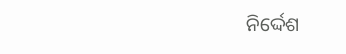ନିର୍ଦ୍ଦେଶ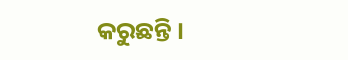କରୁଛନ୍ତି ।